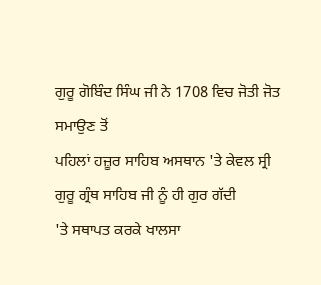ਗੁਰੂ ਗੋਬਿੰਦ ਸਿੰਘ ਜੀ ਨੇ 1708 ਵਿਚ ਜੋਤੀ ਜੋਤ ਸਮਾਉਣ ਤੋਂ
ਪਹਿਲਾਂ ਹਜ਼ੂਰ ਸਾਹਿਬ ਅਸਥਾਨ 'ਤੇ ਕੇਵਲ ਸ੍ਰੀ ਗੁਰੂ ਗ੍ਰੰਥ ਸਾਹਿਬ ਜੀ ਨੂੰ ਹੀ ਗੁਰ ਗੱਦੀ
'ਤੇ ਸਥਾਪਤ ਕਰਕੇ ਖਾਲਸਾ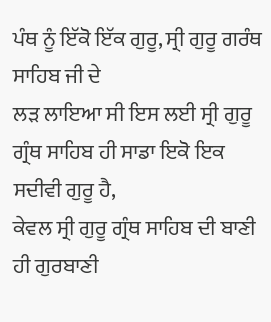ਪੰਥ ਨੂੰ ਇੱਕੋ ਇੱਕ ਗੁਰੂ, ਸ੍ਰੀ ਗੁਰੂ ਗਰੰਥ ਸਾਹਿਬ ਜੀ ਦੇ
ਲੜ ਲਾਇਆ ਸੀ ਇਸ ਲਈ ਸ੍ਰੀ ਗੁਰੂ ਗ੍ਰੰਥ ਸਾਹਿਬ ਹੀ ਸਾਡਾ ਇਕੋ ਇਕ ਸਦੀਵੀ ਗੁਰੂ ਹੈ,
ਕੇਵਲ ਸ੍ਰੀ ਗੁਰੂ ਗ੍ਰੰਥ ਸਾਹਿਬ ਦੀ ਬਾਣੀ ਹੀ ਗੁਰਬਾਣੀ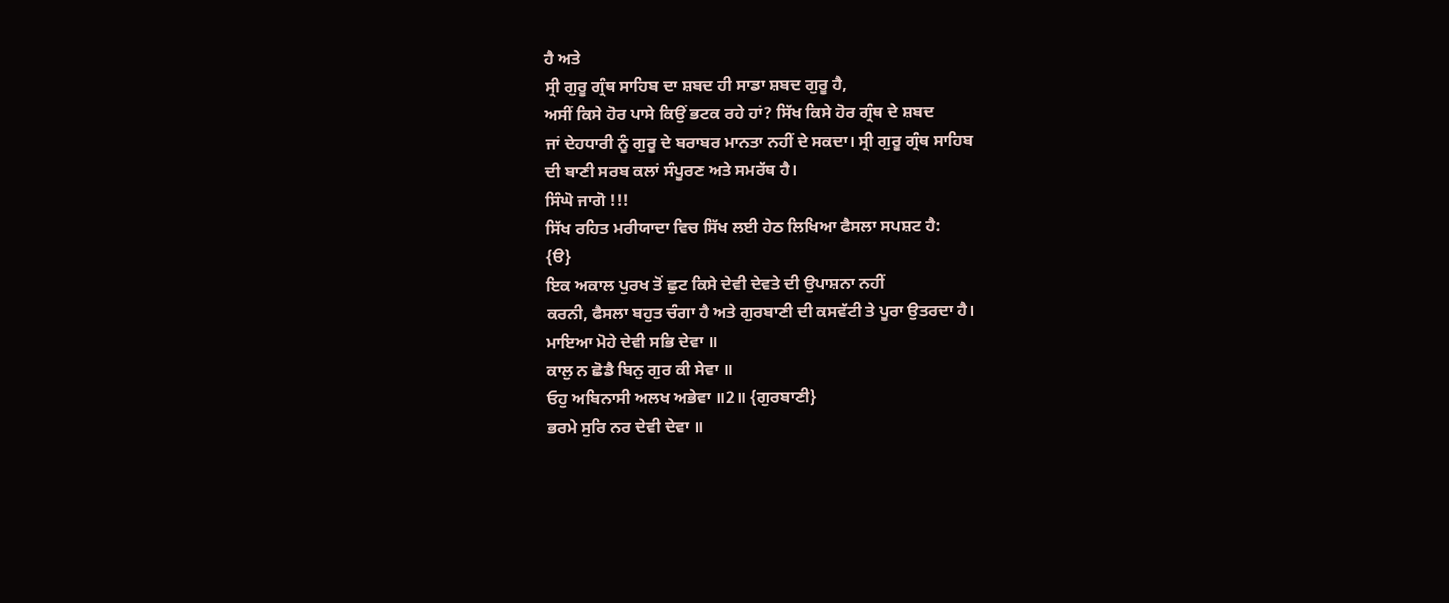ਹੈ ਅਤੇ
ਸ੍ਰੀ ਗੁਰੂ ਗ੍ਰੰਥ ਸਾਹਿਬ ਦਾ ਸ਼ਬਦ ਹੀ ਸਾਡਾ ਸ਼ਬਦ ਗੁਰੂ ਹੈ,
ਅਸੀਂ ਕਿਸੇ ਹੋਰ ਪਾਸੇ ਕਿਉਂ ਭਟਕ ਰਹੇ ਹਾਂ? ਸਿੱਖ ਕਿਸੇ ਹੋਰ ਗ੍ਰੰਥ ਦੇ ਸ਼ਬਦ
ਜਾਂ ਦੇਹਧਾਰੀ ਨੂੰ ਗੁਰੂ ਦੇ ਬਰਾਬਰ ਮਾਨਤਾ ਨਹੀਂ ਦੇ ਸਕਦਾ। ਸ੍ਰੀ ਗੁਰੂ ਗ੍ਰੰਥ ਸਾਹਿਬ
ਦੀ ਬਾਣੀ ਸਰਬ ਕਲਾਂ ਸੰਪੂਰਣ ਅਤੇ ਸਮਰੱਥ ਹੈ।
ਸਿੰਘੋ ਜਾਗੋ !!!
ਸਿੱਖ ਰਹਿਤ ਮਰੀਯਾਦਾ ਵਿਚ ਸਿੱਖ ਲਈ ਹੇਠ ਲਿਖਿਆ ਫੈਸਲਾ ਸਪਸ਼ਟ ਹੈ:
{ੳ}
ਇਕ ਅਕਾਲ ਪੁਰਖ ਤੋਂ ਛੁਟ ਕਿਸੇ ਦੇਵੀ ਦੇਵਤੇ ਦੀ ਉਪਾਸ਼ਨਾ ਨਹੀਂ
ਕਰਨੀ, ਫੈਸਲਾ ਬਹੁਤ ਚੰਗਾ ਹੈ ਅਤੇ ਗੁਰਬਾਣੀ ਦੀ ਕਸਵੱਟੀ ਤੇ ਪੂਰਾ ਉਤਰਦਾ ਹੈ।
ਮਾਇਆ ਮੋਹੇ ਦੇਵੀ ਸਭਿ ਦੇਵਾ ॥
ਕਾਲੁ ਨ ਛੋਡੈ ਬਿਨੁ ਗੁਰ ਕੀ ਸੇਵਾ ॥
ਓਹੁ ਅਬਿਨਾਸੀ ਅਲਖ ਅਭੇਵਾ ॥2॥ {ਗੁਰਬਾਣੀ}
ਭਰਮੇ ਸੁਰਿ ਨਰ ਦੇਵੀ ਦੇਵਾ ॥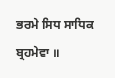ਭਰਮੇ ਸਿਧ ਸਾਧਿਕ ਬ੍ਰਹਮੇਵਾ ॥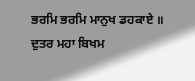ਭਰਮਿ ਭਰਮਿ ਮਾਨੁਖ ਡਹਕਾਏ ॥
ਦੁਤਰ ਮਹਾ ਬਿਖਮ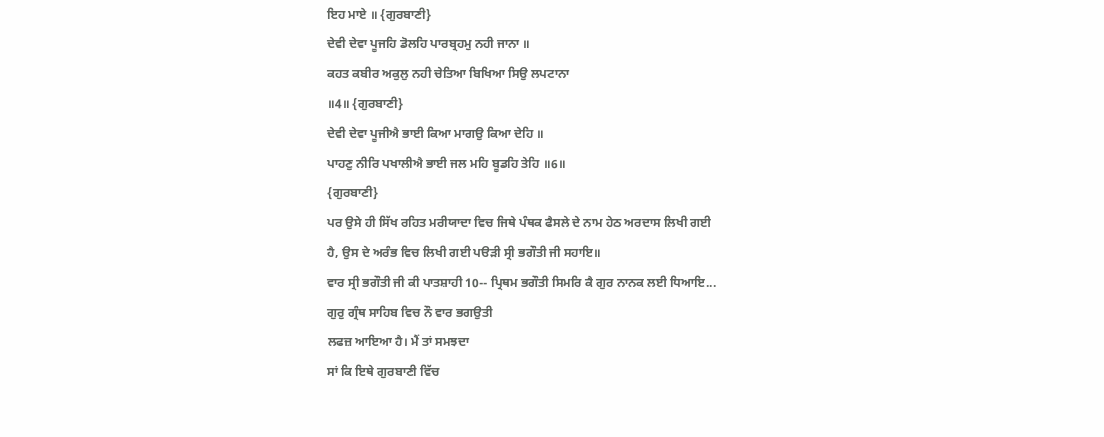ਇਹ ਮਾਏ ॥ {ਗੁਰਬਾਣੀ}
ਦੇਵੀ ਦੇਵਾ ਪੂਜਹਿ ਡੋਲਹਿ ਪਾਰਬ੍ਰਹਮੁ ਨਹੀ ਜਾਨਾ ॥
ਕਹਤ ਕਬੀਰ ਅਕੁਲੁ ਨਹੀ ਚੇਤਿਆ ਬਿਖਿਆ ਸਿਉ ਲਪਟਾਨਾ
॥4॥ {ਗੁਰਬਾਣੀ}
ਦੇਵੀ ਦੇਵਾ ਪੂਜੀਐ ਭਾਈ ਕਿਆ ਮਾਗਉ ਕਿਆ ਦੇਹਿ ॥
ਪਾਹਣੁ ਨੀਰਿ ਪਖਾਲੀਐ ਭਾਈ ਜਲ ਮਹਿ ਬੂਡਹਿ ਤੇਹਿ ॥6॥
{ਗੁਰਬਾਣੀ}
ਪਰ ਉਸੇ ਹੀ ਸਿੱਖ ਰਹਿਤ ਮਰੀਯਾਦਾ ਵਿਚ ਜਿਥੇ ਪੰਥਕ ਫੈਸਲੇ ਦੇ ਨਾਮ ਹੇਠ ਅਰਦਾਸ ਲਿਖੀ ਗਈ
ਹੈ, ਉਸ ਦੇ ਅਰੰਭ ਵਿਚ ਲਿਖੀ ਗਈ ਪੳੜੀ ਸ੍ਰੀ ਭਗੌਤੀ ਜੀ ਸਹਾਇ॥
ਵਾਰ ਸ੍ਰੀ ਭਗੌਤੀ ਜੀ ਕੀ ਪਾਤਸ਼ਾਹੀ 10-- ਪ੍ਰਿਥਮ ਭਗੌਤੀ ਸਿਮਰਿ ਕੈ ਗੁਰ ਨਾਨਕ ਲਈ ਧਿਆਇ...
ਗੁਰੁ ਗ੍ਰੰਥ ਸਾਹਿਬ ਵਿਚ ਨੌ ਵਾਰ ਭਗਉਤੀ
ਲਫਜ਼ ਆਇਆ ਹੈ। ਮੈਂ ਤਾਂ ਸਮਝਦਾ
ਸਾਂ ਕਿ ਇਥੇ ਗੁਰਬਾਣੀ ਵਿੱਚ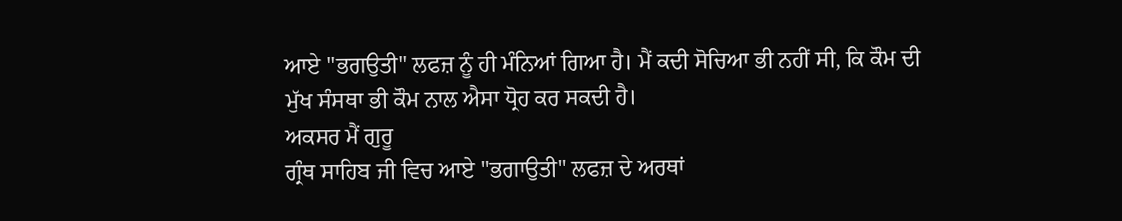ਆਏ "ਭਗਉਤੀ" ਲਫਜ਼ ਨੂੰ ਹੀ ਮੰਨਿਆਂ ਗਿਆ ਹੈ। ਮੈਂ ਕਦੀ ਸੋਚਿਆ ਭੀ ਨਹੀਂ ਸੀ, ਕਿ ਕੌਮ ਦੀ
ਮੁੱਖ ਸੰਸਥਾ ਭੀ ਕੌਮ ਨਾਲ ਐਸਾ ਧ੍ਰੋਹ ਕਰ ਸਕਦੀ ਹੈ।
ਅਕਸਰ ਮੈਂ ਗੁਰੂ
ਗ੍ਰੰਥ ਸਾਹਿਬ ਜੀ ਵਿਚ ਆਏ "ਭਗਾਉਤੀ" ਲਫਜ਼ ਦੇ ਅਰਥਾਂ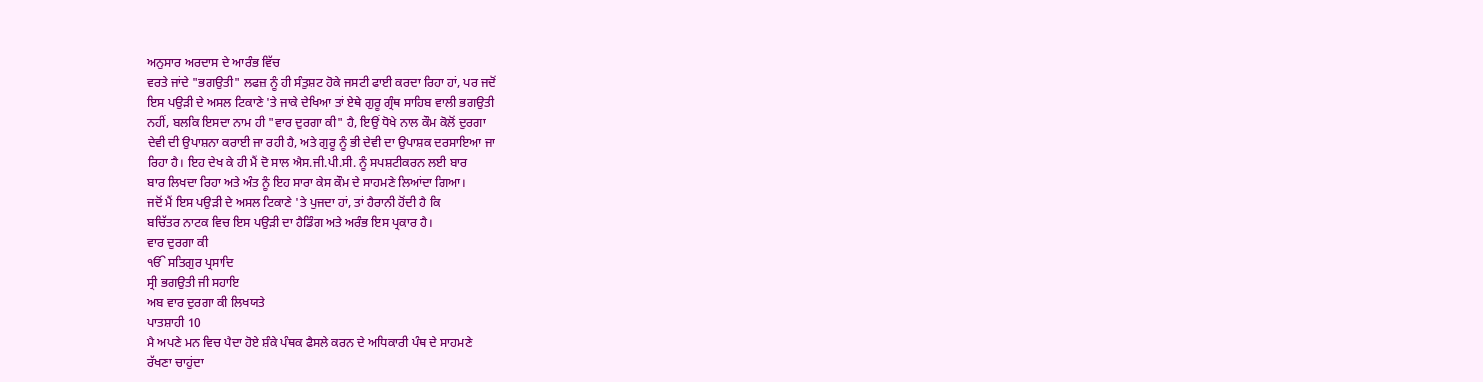ਅਨੁਸਾਰ ਅਰਦਾਸ ਦੇ ਆਰੰਭ ਵਿੱਚ
ਵਰਤੇ ਜਾਂਦੇ "ਭਗਉਤੀ" ਲਫਜ਼ ਨੂੰ ਹੀ ਸੰਤੁਸ਼ਟ ਹੋਕੇ ਜਸਟੀ ਫਾਈ ਕਰਦਾ ਰਿਹਾ ਹਾਂ, ਪਰ ਜਦੋਂ
ਇਸ ਪਉੜੀ ਦੇ ਅਸਲ ਟਿਕਾਣੇ 'ਤੇ ਜਾਕੇ ਦੇਖਿਆ ਤਾਂ ਏਥੇ ਗੁਰੂ ਗ੍ਰੰਥ ਸਾਹਿਬ ਵਾਲੀ ਭਗਉਤੀ
ਨਹੀਂ, ਬਲਕਿ ਇਸਦਾ ਨਾਮ ਹੀ "ਵਾਰ ਦੁਰਗਾ ਕੀ" ਹੈ, ਇਉਂ ਧੋਖੇ ਨਾਲ ਕੌਮ ਕੋਲੋਂ ਦੁਰਗਾ
ਦੇਵੀ ਦੀ ਉਪਾਸ਼ਨਾ ਕਰਾਈ ਜਾ ਰਹੀ ਹੈ, ਅਤੇ ਗੁਰੂ ਨੂੰ ਭੀ ਦੇਵੀ ਦਾ ਉਪਾਸ਼ਕ ਦਰਸਾਇਆ ਜਾ
ਰਿਹਾ ਹੈ। ਇਹ ਦੇਖ ਕੇ ਹੀ ਮੈਂ ਦੋ ਸਾਲ ਐਸ.ਜੀ.ਪੀ.ਸੀ. ਨੂੰ ਸਪਸ਼ਟੀਕਰਨ ਲਈ ਬਾਰ
ਬਾਰ ਲਿਖਦਾ ਰਿਹਾ ਅਤੇ ਅੰਤ ਨੂੰ ਇਹ ਸਾਰਾ ਕੇਸ ਕੌਮ ਦੇ ਸਾਹਮਣੇ ਲਿਆਂਦਾ ਗਿਆ।
ਜਦੋਂ ਮੈਂ ਇਸ ਪਉੜੀ ਦੇ ਅਸਲ ਟਿਕਾਣੇ 'ਤੇ ਪੁਜਦਾ ਹਾਂ, ਤਾਂ ਹੈਰਾਨੀ ਹੋਂਦੀ ਹੈ ਕਿ
ਬਚਿੱਤਰ ਨਾਟਕ ਵਿਚ ਇਸ ਪਉੜੀ ਦਾ ਹੈਡਿੰਗ ਅਤੇ ਅਰੰਭ ਇਸ ਪ੍ਰਕਾਰ ਹੈ।
ਵਾਰ ਦੁਰਗਾ ਕੀ
ੴ ਸਤਿਗੁਰ ਪ੍ਰਸਾਦਿ
ਸ੍ਰੀ ਭਗਉਤੀ ਜੀ ਸਹਾਇ
ਅਬ ਵਾਰ ਦੁਰਗਾ ਕੀ ਲਿਖਯਤੇ
ਪਾਤਸ਼ਾਹੀ 10
ਮੈ ਅਪਣੇ ਮਨ ਵਿਚ ਪੈਦਾ ਹੋਏ ਸ਼ੰਕੇ ਪੰਥਕ ਫੈਸਲੇ ਕਰਨ ਦੇ ਅਧਿਕਾਰੀ ਪੰਥ ਦੇ ਸਾਹਮਣੇ
ਰੱਖਣਾ ਚਾਹੁਂਦਾ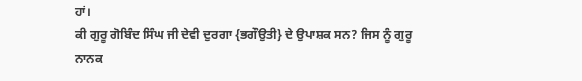ਹਾਂ।
ਕੀ ਗੁਰੂ ਗੋਬਿੰਦ ਸਿੰਘ ਜੀ ਦੇਵੀ ਦੁਰਗਾ {ਭਗੌਉਤੀ} ਦੇ ਉਪਾਸ਼ਕ ਸਨ? ਜਿਸ ਨੂੰ ਗੁਰੂ
ਨਾਨਕ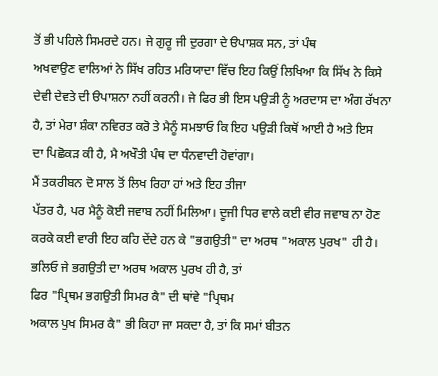ਤੋਂ ਭੀ ਪਹਿਲੇ ਸਿਮਰਦੇ ਹਨ। ਜੇ ਗੁਰੂ ਜੀ ਦੁਰਗਾ ਦੇ ੳਪਾਸ਼ਕ ਸਨ, ਤਾਂ ਪੰਥ
ਅਖਵਾਉਣ ਵਾਲਿਆਂ ਨੇ ਸਿੱਖ ਰਹਿਤ ਮਰਿਯਾਦਾ ਵਿੱਚ ਇਹ ਕਿਉਂ ਲਿਖਿਆ ਕਿ ਸਿੱਖ ਨੇ ਕਿਸੇ
ਦੇਵੀ ਦੇਵਤੇ ਦੀ ੳਪਾਸ਼ਨਾ ਨਹੀਂ ਕਰਨੀ। ਜੇ ਫਿਰ ਭੀ ਇਸ ਪਉੜੀ ਨੂੰ ਅਰਦਾਸ ਦਾ ਅੰਗ ਰੱਖਨਾ
ਹੈ, ਤਾਂ ਮੇਰਾ ਸ਼ੰਕਾ ਨਵਿਰਤ ਕਰੋ ਤੇ ਮੈਨੂੰ ਸਮਝਾਓ ਕਿ ਇਹ ਪਉੜੀ ਕਿਥੋਂ ਆਈ ਹੈ ਅਤੇ ਇਸ
ਦਾ ਪਿਛੋਕੜ ਕੀ ਹੈ, ਮੈ ਅਖੌਤੀ ਪੰਥ ਦਾ ਧੰਨਵਾਦੀ ਹੋਵਾਂਗਾ।
ਮੈਂ ਤਕਰੀਬਨ ਦੋ ਸਾਲ ਤੋਂ ਲਿਖ ਰਿਹਾ ਹਾਂ ਅਤੇ ਇਹ ਤੀਜਾ
ਪੱਤਰ ਹੈ, ਪਰ ਮੈਨੂੰ ਕੋਈ ਜਵਾਬ ਨਹੀਂ ਮਿਲਿਆ। ਦੂਜੀ ਧਿਰ ਵਾਲੇ ਕਈ ਵੀਰ ਜਵਾਬ ਨਾ ਹੋਣ
ਕਰਕੇ ਕਈ ਵਾਰੀ ਇਹ ਕਹਿ ਦੇਂਦੇ ਹਨ ਕੇ "ਭਗਉਤੀ" ਦਾ ਅਰਥ "ਅਕਾਲ ਪੁਰਖ" ਹੀ ਹੈ।
ਭਲਿਓ ਜੇ ਭਗਉਤੀ ਦਾ ਅਰਥ ਅਕਾਲ ਪੁਰਖ ਹੀ ਹੈ, ਤਾਂ
ਫਿਰ "ਪ੍ਰਿਥਮ ਭਗਉਤੀ ਸਿਮਰ ਕੈ" ਦੀ ਥਾਂਵੇ "ਪ੍ਰਿਥਮ
ਅਕਾਲ ਪੁਖ ਸਿਮਰ ਕੈ" ਭੀ ਕਿਹਾ ਜਾ ਸਕਦਾ ਹੈ, ਤਾਂ ਕਿ ਸਮਾਂ ਬੀਤਨ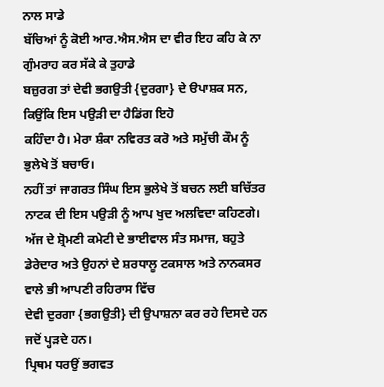ਨਾਲ ਸਾਡੇ
ਬੱਚਿਆਂ ਨੂੰ ਕੋਈ ਆਰ.ਐਸ.ਐਸ ਦਾ ਵੀਰ ਇਹ ਕਹਿ ਕੇ ਨਾ ਗੁੰਮਰਾਹ ਕਰ ਸੱਕੇ ਕੇ ਤੁਹਾਡੇ
ਬਜ਼ੁਰਗ ਤਾਂ ਦੇਵੀ ਭਗਉਤੀ {ਦੁਰਗਾ} ਦੇ ੳਪਾਸ਼ਕ ਸਨ, ਕਿਉਂਕਿ ਇਸ ਪਉੜੀ ਦਾ ਹੈਡਿਂਗ ਇਹੋ
ਕਹਿੰਦਾ ਹੈ। ਮੇਰਾ ਸ਼ੰਕਾ ਨਵਿਰਤ ਕਰੋ ਅਤੇ ਸਮੁੱਚੀ ਕੌਮ ਨੂੰ ਭੁਲੇਖੇ ਤੋਂ ਬਚਾਓ।
ਨਹੀਂ ਤਾਂ ਜਾਗਰਤ ਸਿੰਘ ਇਸ ਭੁਲੇਖੇ ਤੋਂ ਬਚਨ ਲਈ ਬਚਿੱਤਰ
ਨਾਟਕ ਦੀ ਇਸ ਪਉੜੀ ਨੂੰ ਆਪ ਖੁਦ ਅਲਵਿਦਾ ਕਹਿਣਗੇ।
ਅੱਜ ਦੇ ਸ਼੍ਰੋਮਣੀ ਕਮੇਟੀ ਦੇ ਭਾਈਵਾਲ ਸੰਤ ਸਮਾਜ, ਬਹੁਤੇ
ਡੇਰੇਦਾਰ ਅਤੇ ਉਹਨਾਂ ਦੇ ਸ਼ਰਧਾਲੂ ਟਕਸਾਲ ਅਤੇ ਨਾਨਕਸਰ ਵਾਲੇ ਭੀ ਆਪਣੀ ਰਹਿਰਾਸ ਵਿੱਚ
ਦੇਵੀ ਦੁਰਗਾ {ਭਗਉਤੀ} ਦੀ ਉਪਾਸ਼ਨਾ ਕਰ ਰਹੇ ਦਿਸਦੇ ਹਨ ਜਦੋਂ ਪ੍ਹੜਦੇ ਹਨ।
ਪ੍ਰਿਥਮ ਧਰਉਂ ਭਗਵਤ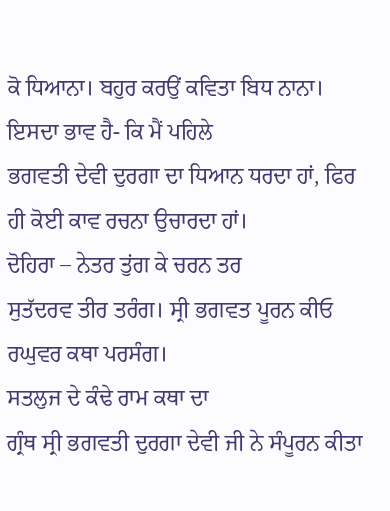ਕੋ ਧਿਆਨਾ। ਬਹੁਰ ਕਰਉਂ ਕਵਿਤਾ ਬਿਧ ਨਾਨਾ।
ਇਸਦਾ ਭਾਵ ਹੈ- ਕਿ ਮੈਂ ਪਹਿਲੇ
ਭਗਵਤੀ ਦੇਵੀ ਦੁਰਗਾ ਦਾ ਧਿਆਨ ਧਰਦਾ ਹਾਂ, ਫਿਰ ਹੀ ਕੋਈ ਕਾਵ ਰਚਨਾ ਉਚਾਰਦਾ ਹਾਂ।
ਦੋਹਿਰਾ – ਨੇਤਰ ਤੁਂਗ ਕੇ ਚਰਨ ਤਰ
ਸੁਤੱਦਰਵ ਤੀਰ ਤਰੰਗ। ਸ੍ਰੀ ਭਗਵਤ ਪੂਰਨ ਕੀਓ ਰਘੁਵਰ ਕਥਾ ਪਰਸੰਗ।
ਸਤਲੁਜ ਦੇ ਕੰਢੇ ਰਾਮ ਕਥਾ ਦਾ
ਗ੍ਰੰਥ ਸ੍ਰੀ ਭਗਵਤੀ ਦੁਰਗਾ ਦੇਵੀ ਜੀ ਨੇ ਸੰਪੂਰਨ ਕੀਤਾ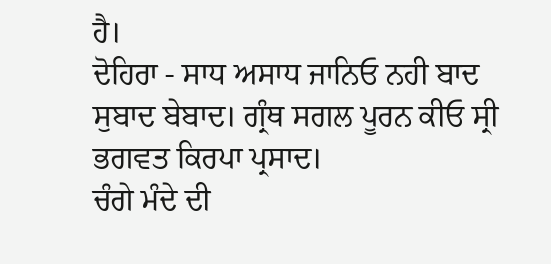ਹੈ।
ਦੋਹਿਰਾ - ਸਾਧ ਅਸਾਧ ਜਾਨਿਓ ਨਹੀ ਬਾਦ
ਸੁਬਾਦ ਬੇਬਾਦ। ਗ੍ਰੰਥ ਸਗਲ ਪੂਰਨ ਕੀਓ ਸ੍ਰੀ ਭਗਵਤ ਕਿਰਪਾ ਪ੍ਰਸਾਦ।
ਚੰਗੇ ਮੰਦੇ ਦੀ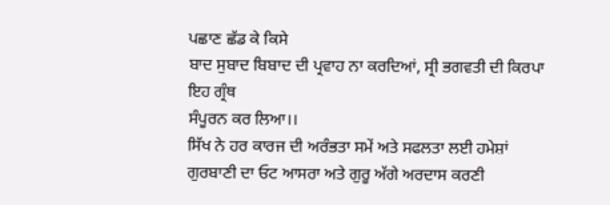ਪਛਾਣ ਛੱਡ ਕੇ ਕਿਸੇ
ਬਾਦ ਸੁਬਾਦ ਬਿਬਾਦ ਦੀ ਪ੍ਰਵਾਹ ਨਾ ਕਰਦਿਆਂ, ਸ੍ਰੀ ਭਗਵਤੀ ਦੀ ਕਿਰਪਾ ਇਹ ਗ੍ਰੰਥ
ਸੰਪੂਰਨ ਕਰ ਲਿਆ।।
ਸਿੱਖ ਨੇ ਹਰ ਕਾਰਜ ਦੀ ਅਰੰਭਤਾ ਸਮੇਂ ਅਤੇ ਸਫਲਤਾ ਲਈ ਹਮੇਸ਼ਾਂ
ਗੁਰਬਾਣੀ ਦਾ ਓਟ ਆਸਰਾ ਅਤੇ ਗੁਰੂ ਅੱਗੇ ਅਰਦਾਸ ਕਰਣੀ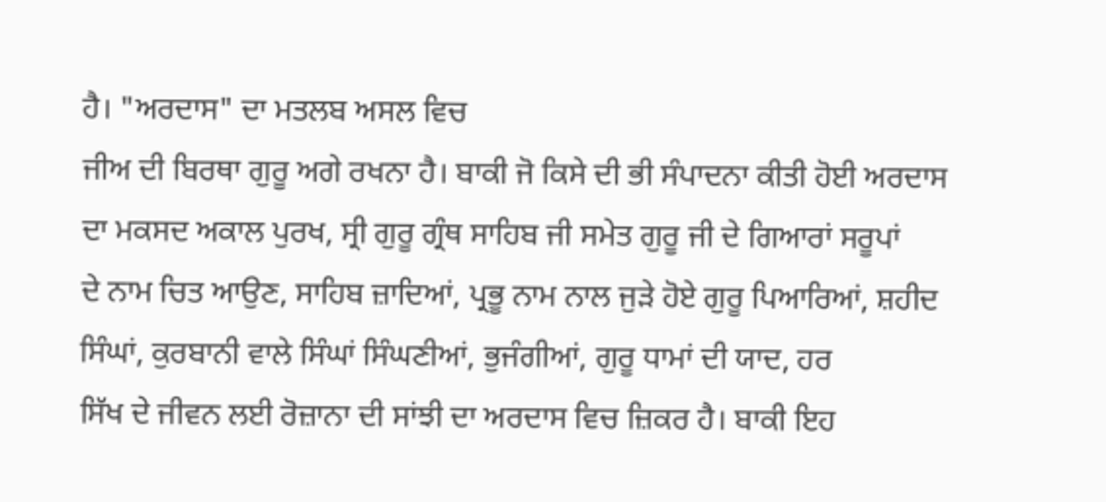ਹੈ। "ਅਰਦਾਸ" ਦਾ ਮਤਲਬ ਅਸਲ ਵਿਚ
ਜੀਅ ਦੀ ਬਿਰਥਾ ਗੁਰੂ ਅਗੇ ਰਖਨਾ ਹੈ। ਬਾਕੀ ਜੋ ਕਿਸੇ ਦੀ ਭੀ ਸੰਪਾਦਨਾ ਕੀਤੀ ਹੋਈ ਅਰਦਾਸ
ਦਾ ਮਕਸਦ ਅਕਾਲ ਪੁਰਖ, ਸ੍ਰੀ ਗੁਰੂ ਗ੍ਰੰਥ ਸਾਹਿਬ ਜੀ ਸਮੇਤ ਗੁਰੂ ਜੀ ਦੇ ਗਿਆਰਾਂ ਸਰੂਪਾਂ
ਦੇ ਨਾਮ ਚਿਤ ਆਉਣ, ਸਾਹਿਬ ਜ਼ਾਦਿਆਂ, ਪ੍ਰਭੂ ਨਾਮ ਨਾਲ ਜੁੜੇ ਹੋਏ ਗੁਰੂ ਪਿਆਰਿਆਂ, ਸ਼ਹੀਦ
ਸਿੰਘਾਂ, ਕੁਰਬਾਨੀ ਵਾਲੇ ਸਿੰਘਾਂ ਸਿੰਘਣੀਆਂ, ਭੁਜੰਗੀਆਂ, ਗੁਰੂ ਧਾਮਾਂ ਦੀ ਯਾਦ, ਹਰ
ਸਿੱਖ ਦੇ ਜੀਵਨ ਲਈ ਰੋਜ਼ਾਨਾ ਦੀ ਸਾਂਝੀ ਦਾ ਅਰਦਾਸ ਵਿਚ ਜ਼ਿਕਰ ਹੈ। ਬਾਕੀ ਇਹ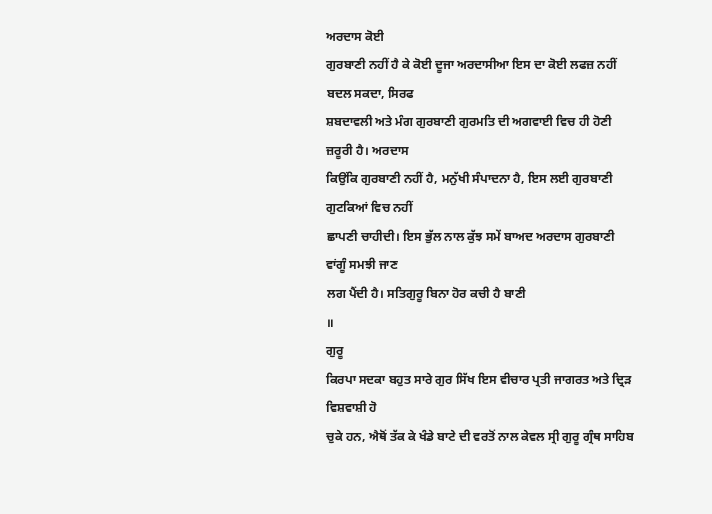ਅਰਦਾਸ ਕੋਈ
ਗੁਰਬਾਣੀ ਨਹੀਂ ਹੈ ਕੇ ਕੋਈ ਦੂਜਾ ਅਰਦਾਸੀਆ ਇਸ ਦਾ ਕੋਈ ਲਫਜ਼ ਨਹੀਂ ਬਦਲ ਸਕਦਾ, ਸਿਰਫ
ਸ਼ਬਦਾਵਲੀ ਅਤੇ ਮੰਗ ਗੁਰਬਾਣੀ ਗੁਰਮਤਿ ਦੀ ਅਗਵਾਈ ਵਿਚ ਹੀ ਹੋਣੀ ਜ਼ਰੂਰੀ ਹੈ। ਅਰਦਾਸ
ਕਿਉਂਕਿ ਗੁਰਬਾਣੀ ਨਹੀਂ ਹੈ, ਮਨੁੱਖੀ ਸੰਪਾਦਨਾ ਹੈ, ਇਸ ਲਈ ਗੁਰਬਾਣੀ ਗੁਟਕਿਆਂ ਵਿਚ ਨਹੀਂ
ਛਾਪਣੀ ਚਾਹੀਦੀ। ਇਸ ਭੁੱਲ ਨਾਲ ਕੁੱਝ ਸਮੇਂ ਬਾਅਦ ਅਰਦਾਸ ਗੁਰਬਾਣੀ ਵਾਂਗੂੰ ਸਮਝੀ ਜਾਣ
ਲਗ ਪੈਂਦੀ ਹੈ। ਸਤਿਗੁਰੂ ਬਿਨਾ ਹੋਰ ਕਚੀ ਹੈ ਬਾਣੀ
॥
ਗੁਰੂ
ਕਿਰਪਾ ਸਦਕਾ ਬਹੁਤ ਸਾਰੇ ਗੁਰ ਸਿੱਖ ਇਸ ਵੀਚਾਰ ਪ੍ਰਤੀ ਜਾਗਰਤ ਅਤੇ ਦ੍ਰਿੜ ਵਿਸ਼ਵਾਸ਼ੀ ਹੋ
ਚੁਕੇ ਹਨ, ਐਥੋਂ ਤੱਕ ਕੇ ਖੰਡੇ ਬਾਟੇ ਦੀ ਵਰਤੋਂ ਨਾਲ ਕੇਵਲ ਸ੍ਰੀ ਗੁਰੂ ਗ੍ਰੰਥ ਸਾਹਿਬ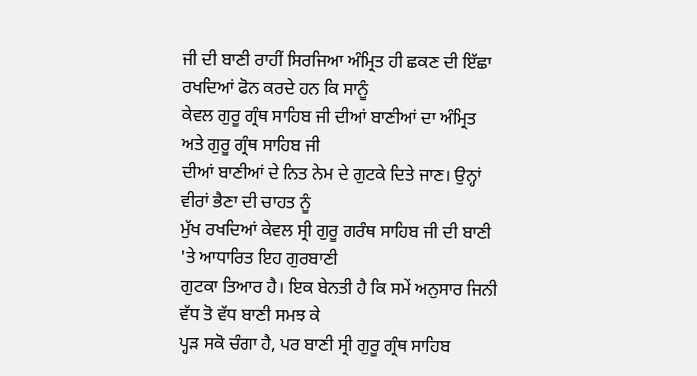ਜੀ ਦੀ ਬਾਣੀ ਰਾਹੀਂ ਸਿਰਜਿਆ ਅੰਮ੍ਰਿਤ ਹੀ ਛਕਣ ਦੀ ਇੱਛਾ ਰਖਦਿਆਂ ਫੋਨ ਕਰਦੇ ਹਨ ਕਿ ਸਾਨੂੰ
ਕੇਵਲ ਗੁਰੂ ਗ੍ਰੰਥ ਸਾਹਿਬ ਜੀ ਦੀਆਂ ਬਾਣੀਆਂ ਦਾ ਅੰਮ੍ਰਿਤ ਅਤੇ ਗੁਰੂ ਗ੍ਰੰਥ ਸਾਹਿਬ ਜੀ
ਦੀਆਂ ਬਾਣੀਆਂ ਦੇ ਨਿਤ ਨੇਮ ਦੇ ਗੁਟਕੇ ਦਿਤੇ ਜਾਣ। ਉਨ੍ਹਾਂ ਵੀਰਾਂ ਭੈਣਾ ਦੀ ਚਾਹਤ ਨੂੰ
ਮੁੱਖ ਰਖਦਿਆਂ ਕੇਵਲ ਸ੍ਰੀ ਗੁਰੂ ਗਰੰਥ ਸਾਹਿਬ ਜੀ ਦੀ ਬਾਣੀ 'ਤੇ ਆਧਾਰਿਤ ਇਹ ਗੁਰਬਾਣੀ
ਗੁਟਕਾ ਤਿਆਰ ਹੈ। ਇਕ ਬੇਨਤੀ ਹੈ ਕਿ ਸਮੇਂ ਅਨੁਸਾਰ ਜਿਨੀ ਵੱਧ ਤੋ ਵੱਧ ਬਾਣੀ ਸਮਝ ਕੇ
ਪ੍ਹੜ ਸਕੋ ਚੰਗਾ ਹੈ, ਪਰ ਬਾਣੀ ਸ੍ਰੀ ਗੁਰੂ ਗ੍ਰੰਥ ਸਾਹਿਬ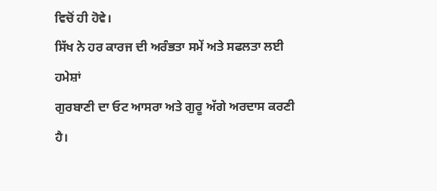ਵਿਚੋਂ ਹੀ ਹੋਵੇ।
ਸਿੱਖ ਨੇ ਹਰ ਕਾਰਜ ਦੀ ਅਰੰਭਤਾ ਸਮੇਂ ਅਤੇ ਸਫਲਤਾ ਲਈ ਹਮੇਸ਼ਾਂ
ਗੁਰਬਾਣੀ ਦਾ ਓਟ ਆਸਰਾ ਅਤੇ ਗੁਰੂ ਅੱਗੇ ਅਰਦਾਸ ਕਰਣੀ ਹੈ।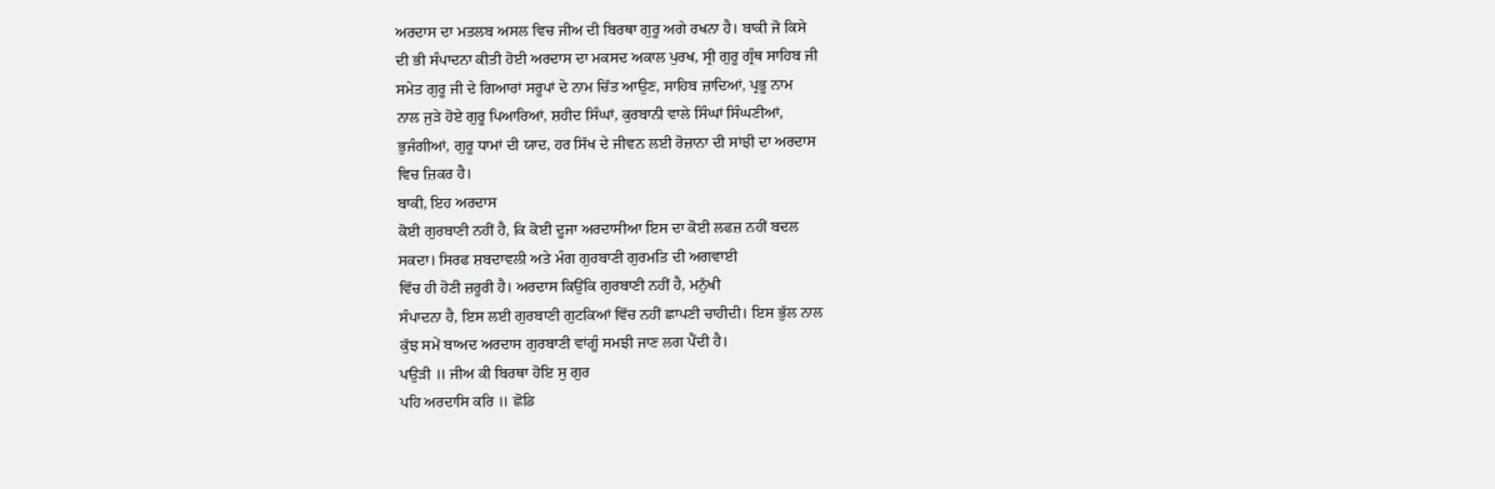ਅਰਦਾਸ ਦਾ ਮਤਲਬ ਅਸਲ ਵਿਚ ਜੀਅ ਦੀ ਬਿਰਥਾ ਗੁਰੂ ਅਗੇ ਰਖਨਾ ਹੈ। ਬਾਕੀ ਜੋ ਕਿਸੇ
ਦੀ ਭੀ ਸੰਪਾਦਨਾ ਕੀਤੀ ਹੋਈ ਅਰਦਾਸ ਦਾ ਮਕਸਦ ਅਕਾਲ ਪੁਰਖ, ਸ੍ਰੀ ਗੁਰੂ ਗ੍ਰੰਥ ਸਾਹਿਬ ਜੀ
ਸਮੇਤ ਗੁਰੂ ਜੀ ਦੇ ਗਿਆਰਾਂ ਸਰੂਪਾਂ ਦੇ ਨਾਮ ਚਿੱਤ ਆਉਣ, ਸਾਹਿਬ ਜ਼ਾਦਿਆਂ, ਪ੍ਰਭੂ ਨਾਮ
ਨਾਲ ਜੁੜੇ ਹੋਏ ਗੁਰੂ ਪਿਆਰਿਆਂ, ਸ਼ਹੀਦ ਸਿੰਘਾਂ, ਕੁਰਬਾਨੀ ਵਾਲੇ ਸਿੰਘਾਂ ਸਿੰਘਣੀਆਂ,
ਭੁਜੰਗੀਆਂ, ਗੁਰੂ ਧਾਮਾਂ ਦੀ ਯਾਦ, ਹਰ ਸਿੱਖ ਦੇ ਜੀਵਨ ਲਈ ਰੋਜ਼ਾਨਾ ਦੀ ਸਾਂਝੀ ਦਾ ਅਰਦਾਸ
ਵਿਚ ਜ਼ਿਕਰ ਹੈ।
ਬਾਕੀ, ਇਹ ਅਰਦਾਸ
ਕੋਈ ਗੁਰਬਾਣੀ ਨਹੀਂ ਹੈ, ਕਿ ਕੋਈ ਦੂਜਾ ਅਰਦਾਸੀਆ ਇਸ ਦਾ ਕੋਈ ਲਫਜ਼ ਨਹੀਂ ਬਦਲ
ਸਕਦਾ। ਸਿਰਫ ਸ਼ਬਦਾਵਲੀ ਅਤੇ ਮੰਗ ਗੁਰਬਾਣੀ ਗੁਰਮਤਿ ਦੀ ਅਗਵਾਈ
ਵਿੱਚ ਹੀ ਹੋਣੀ ਜ਼ਰੂਰੀ ਹੈ। ਅਰਦਾਸ ਕਿਉਂਕਿ ਗੁਰਬਾਣੀ ਨਹੀਂ ਹੈ, ਮਨੁੱਖੀ
ਸੰਪਾਦਨਾ ਹੈ, ਇਸ ਲਈ ਗੁਰਬਾਣੀ ਗੁਟਕਿਆਂ ਵਿੱਚ ਨਹੀਂ ਛਾਪਣੀ ਚਾਹੀਦੀ। ਇਸ ਭੁੱਲ ਨਾਲ
ਕੁੱਝ ਸਮੇਂ ਬਾਅਦ ਅਰਦਾਸ ਗੁਰਬਾਣੀ ਵਾਂਗੂੰ ਸਮਝੀ ਜਾਣ ਲਗ ਪੈਂਦੀ ਹੈ।
ਪਉੜੀ ॥ ਜੀਅ ਕੀ ਬਿਰਥਾ ਹੋਇ ਸੁ ਗੁਰ
ਪਹਿ ਅਰਦਾਸਿ ਕਰਿ ॥ ਛੋਡਿ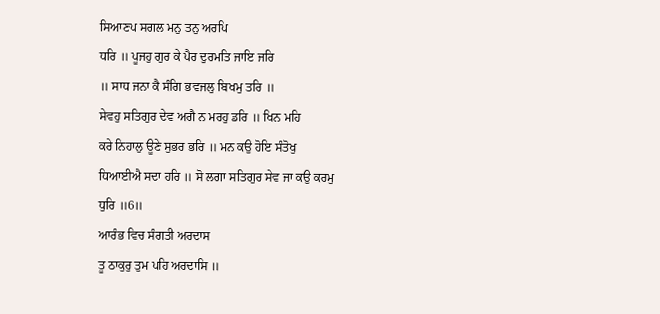ਸਿਆਣਪ ਸਗਲ ਮਨੁ ਤਨੁ ਅਰਪਿ
ਧਰਿ ॥ ਪੂਜਹੁ ਗੁਰ ਕੇ ਪੈਰ ਦੁਰਮਤਿ ਜਾਇ ਜਰਿ
॥ ਸਾਧ ਜਨਾ ਕੈ ਸੰਗਿ ਭਵਜਲੁ ਬਿਖਮੁ ਤਰਿ ॥
ਸੇਵਹੁ ਸਤਿਗੁਰ ਦੇਵ ਅਗੈ ਨ ਮਰਹੁ ਡਰਿ ॥ ਖਿਨ ਮਹਿ
ਕਰੇ ਨਿਹਾਲੁ ਊਣੇ ਸੁਭਰ ਭਰਿ ॥ ਮਨ ਕਉ ਹੋਇ ਸੰਤੋਖੁ
ਧਿਆਈਐ ਸਦਾ ਹਰਿ ॥ ਸੋ ਲਗਾ ਸਤਿਗੁਰ ਸੇਵ ਜਾ ਕਉ ਕਰਮੁ
ਧੁਰਿ ॥6॥
ਆਰੰਭ ਵਿਚ ਸੰਗਤੀ ਅਰਦਾਸ
ਤੂ ਠਾਕੁਰੁ ਤੁਮ ਪਹਿ ਅਰਦਾਸਿ ॥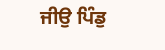ਜੀਉ ਪਿੰਡੁ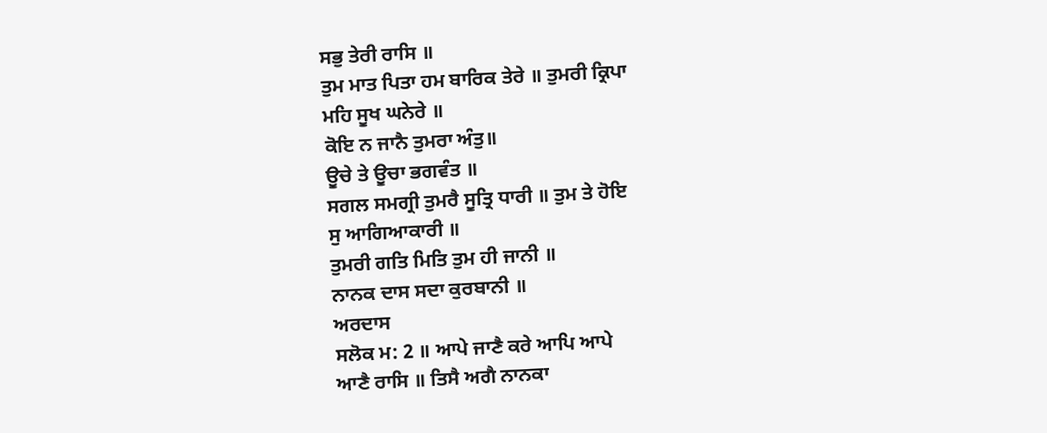ਸਭੁ ਤੇਰੀ ਰਾਸਿ ॥
ਤੁਮ ਮਾਤ ਪਿਤਾ ਹਮ ਬਾਰਿਕ ਤੇਰੇ ॥ ਤੁਮਰੀ ਕ੍ਰਿਪਾ
ਮਹਿ ਸੂਖ ਘਨੇਰੇ ॥
ਕੋਇ ਨ ਜਾਨੈ ਤੁਮਰਾ ਅੰਤੁ॥
ਊਚੇ ਤੇ ਊਚਾ ਭਗਵੰਤ ॥
ਸਗਲ ਸਮਗ੍ਰੀ ਤੁਮਰੈ ਸੂਤ੍ਰਿ ਧਾਰੀ ॥ ਤੁਮ ਤੇ ਹੋਇ
ਸੁ ਆਗਿਆਕਾਰੀ ॥
ਤੁਮਰੀ ਗਤਿ ਮਿਤਿ ਤੁਮ ਹੀ ਜਾਨੀ ॥
ਨਾਨਕ ਦਾਸ ਸਦਾ ਕੁਰਬਾਨੀ ॥
ਅਰਦਾਸ
ਸਲੋਕ ਮ: 2 ॥ ਆਪੇ ਜਾਣੈ ਕਰੇ ਆਪਿ ਆਪੇ
ਆਣੈ ਰਾਸਿ ॥ ਤਿਸੈ ਅਗੈ ਨਾਨਕਾ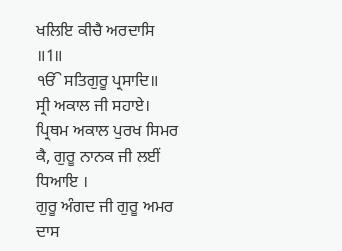ਖਲਿਇ ਕੀਚੈ ਅਰਦਾਸਿ
॥1॥
ੴ ਸਤਿਗੁਰੂ ਪ੍ਰਸਾਦਿ॥
ਸ੍ਰੀ ਅਕਾਲ ਜੀ ਸਹਾਏ।
ਪ੍ਰਿਥਮ ਅਕਾਲ ਪੁਰਖ ਸਿਮਰ ਕੈ, ਗੁਰੂ ਨਾਨਕ ਜੀ ਲਈਂ ਧਿਆਇ ।
ਗੁਰੂ ਅੰਗਦ ਜੀ ਗੁਰੂ ਅਮਰ ਦਾਸ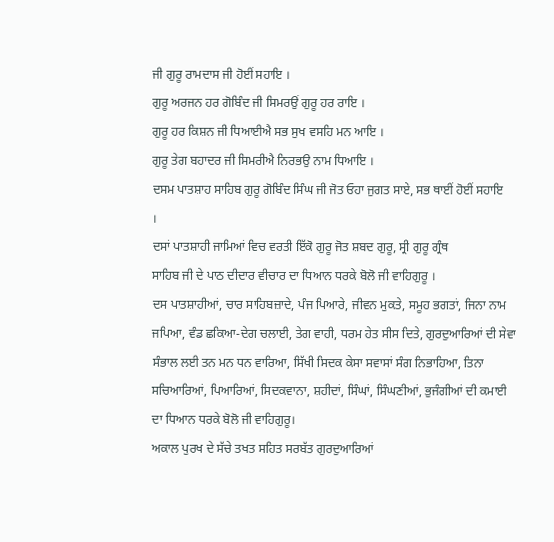ਜੀ ਗੁਰੂ ਰਾਮਦਾਸ ਜੀ ਹੋਈਂ ਸਹਾਇ ।
ਗੁਰੂ ਅਰਜਨ ਹਰ ਗੋਬਿੰਦ ਜੀ ਸਿਮਰਉਂ ਗੁਰੂ ਹਰ ਰਾਇ ।
ਗੁਰੂ ਹਰ ਕਿਸ਼ਨ ਜੀ ਧਿਆਈਐ ਸਭ ਸੁਖ ਵਸਹਿ ਮਨ ਆਇ ।
ਗੁਰੂ ਤੇਗ ਬਹਾਦਰ ਜੀ ਸਿਮਰੀਐ ਨਿਰਭਉ ਨਾਮ ਧਿਆਇ ।
ਦਸਮ ਪਾਤਸ਼ਾਹ ਸਾਹਿਬ ਗੁਰੂ ਗੋਬਿੰਦ ਸਿੰਘ ਜੀ ਜੋਤ ਓਹਾ ਜੁਗਤ ਸਾਏ, ਸਭ ਥਾਈਂ ਹੋਈਂ ਸਹਾਇ
।
ਦਸਾਂ ਪਾਤਸ਼ਾਹੀ ਜਾਮਿਆਂ ਵਿਚ ਵਰਤੀ ਇੱਕੋ ਗੁਰੂ ਜੋਤ ਸ਼ਬਦ ਗੁਰੂ, ਸ੍ਰੀ ਗੁਰੂ ਗ੍ਰੰਥ
ਸਾਹਿਬ ਜੀ ਦੇ ਪਾਠ ਦੀਦਾਰ ਵੀਚਾਰ ਦਾ ਧਿਆਨ ਧਰਕੇ ਬੋਲੋ ਜੀ ਵਾਹਿਗੁਰੂ ।
ਦਸ ਪਾਤਸ਼ਾਹੀਆਂ, ਚਾਰ ਸਾਹਿਬਜ਼ਾਦੇ, ਪੰਜ ਪਿਆਰੇ, ਜੀਵਨ ਮੁਕਤੇ, ਸਮੂਹ ਭਗਤਾਂ, ਜਿਨਾ ਨਾਮ
ਜਪਿਆ, ਵੰਡ ਛਕਿਆ-ਦੇਗ ਚਲਾਈ, ਤੇਗ ਵਾਹੀ, ਧਰਮ ਹੇਤ ਸੀਸ ਦਿਤੇ, ਗੁਰਦੁਆਰਿਆਂ ਦੀ ਸੇਵਾ
ਸੰਭਾਲ ਲਈ ਤਨ ਮਨ ਧਨ ਵਾਰਿਆ, ਸਿੱਖੀ ਸਿਦਕ ਕੇਸਾ ਸਵਾਸਾਂ ਸੰਗ ਨਿਭਾਹਿਆ, ਤਿਨਾ
ਸਚਿਆਰਿਆਂ, ਪਿਆਰਿਆਂ, ਸਿਦਕਵਾਨਾ, ਸ਼ਹੀਦਾਂ, ਸਿੰਘਾਂ, ਸਿੰਘਣੀਆਂ, ਭੁਜੰਗੀਆਂ ਦੀ ਕਮਾਈ
ਦਾ ਧਿਆਨ ਧਰਕੇ ਬੋਲੋ ਜੀ ਵਾਹਿਗੁਰੂ।
ਅਕਾਲ ਪੁਰਖ ਦੇ ਸੱਚੇ ਤਖਤ ਸਹਿਤ ਸਰਬੱਤ ਗੁਰਦੁਆਰਿਆਂ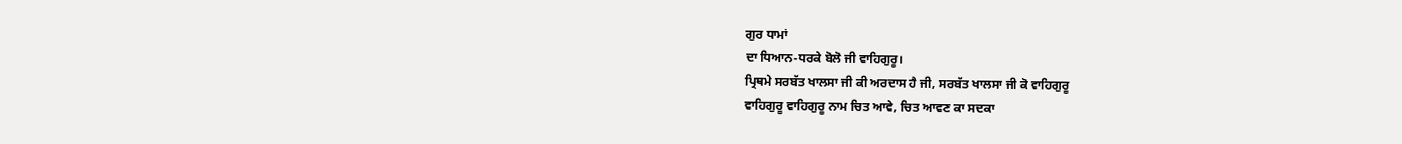ਗੁਰ ਧਾਮਾਂ
ਦਾ ਧਿਆਨ-ਧਰਕੇ ਬੋਲੋ ਜੀ ਵਾਹਿਗੁਰੂ।
ਪ੍ਰਿਥਮੇ ਸਰਬੱਤ ਖਾਲਸਾ ਜੀ ਕੀ ਅਰਦਾਸ ਹੈ ਜੀ, ਸਰਬੱਤ ਖਾਲਸਾ ਜੀ ਕੋ ਵਾਹਿਗੁਰੂ
ਵਾਹਿਗੁਰੂ ਵਾਹਿਗੁਰੂ ਨਾਮ ਚਿਤ ਆਵੇ, ਚਿਤ ਆਵਣ ਕਾ ਸਦਕਾ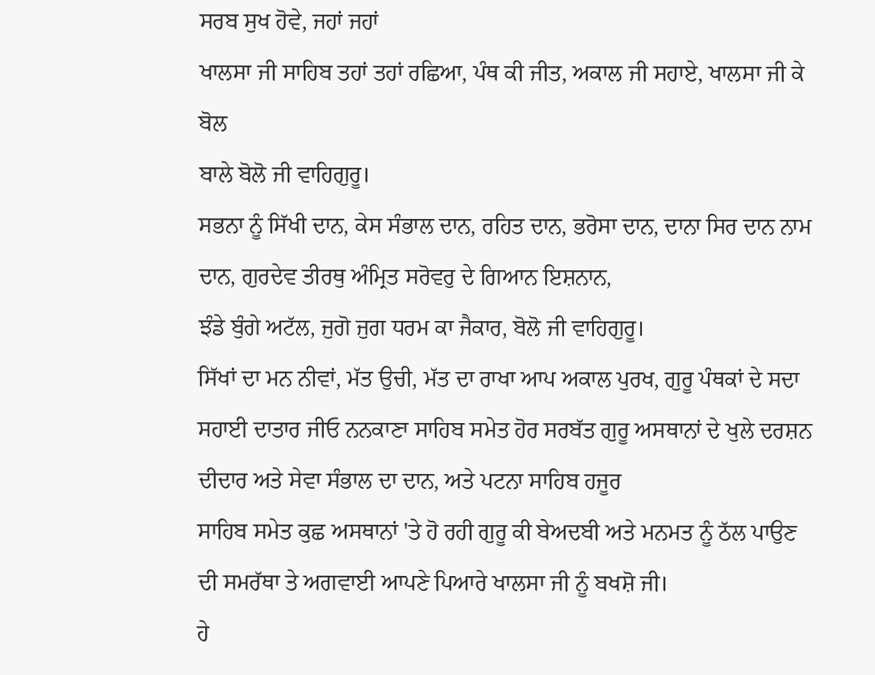ਸਰਬ ਸੁਖ ਹੋਵੇ, ਜਹਾਂ ਜਹਾਂ
ਖਾਲਸਾ ਜੀ ਸਾਹਿਬ ਤਹਾਂ ਤਹਾਂ ਰਛਿਆ, ਪੰਥ ਕੀ ਜੀਤ, ਅਕਾਲ ਜੀ ਸਹਾਏ, ਖਾਲਸਾ ਜੀ ਕੇ ਬੋਲ
ਬਾਲੇ ਬੋਲੋ ਜੀ ਵਾਹਿਗੁਰੂ।
ਸਭਨਾ ਨੂੰ ਸਿੱਖੀ ਦਾਨ, ਕੇਸ ਸੰਭਾਲ ਦਾਨ, ਰਹਿਤ ਦਾਨ, ਭਰੋਸਾ ਦਾਨ, ਦਾਨਾ ਸਿਰ ਦਾਨ ਨਾਮ
ਦਾਨ, ਗੁਰਦੇਵ ਤੀਰਥੁ ਅੰਮ੍ਰਿਤ ਸਰੋਵਰੁ ਦੇ ਗਿਆਨ ਇਸ਼ਨਾਨ,
ਝੰਡੇ ਬੁੰਗੇ ਅਟੱਲ, ਜੁਗੋ ਜੁਗ ਧਰਮ ਕਾ ਜੈਕਾਰ, ਬੋਲੋ ਜੀ ਵਾਹਿਗੁਰੂ।
ਸਿੱਖਾਂ ਦਾ ਮਨ ਨੀਵਾਂ, ਮੱਤ ਉਚੀ, ਮੱਤ ਦਾ ਰਾਖਾ ਆਪ ਅਕਾਲ ਪੁਰਖ, ਗੁਰੂ ਪੰਥਕਾਂ ਦੇ ਸਦਾ
ਸਹਾਈ ਦਾਤਾਰ ਜੀਓ ਨਨਕਾਣਾ ਸਾਹਿਬ ਸਮੇਤ ਹੋਰ ਸਰਬੱਤ ਗੁਰੂ ਅਸਥਾਨਾਂ ਦੇ ਖੁਲੇ ਦਰਸ਼ਨ
ਦੀਦਾਰ ਅਤੇ ਸੇਵਾ ਸੰਭਾਲ ਦਾ ਦਾਨ, ਅਤੇ ਪਟਨਾ ਸਾਹਿਬ ਹਜੂਰ
ਸਾਹਿਬ ਸਮੇਤ ਕੁਛ ਅਸਥਾਨਾਂ 'ਤੇ ਹੋ ਰਹੀ ਗੁਰੂ ਕੀ ਬੇਅਦਬੀ ਅਤੇ ਮਨਮਤ ਨੂੰ ਠੱਲ ਪਾਉਣ
ਦੀ ਸਮਰੱਥਾ ਤੇ ਅਗਵਾਈ ਆਪਣੇ ਪਿਆਰੇ ਖਾਲਸਾ ਜੀ ਨੂੰ ਬਖਸ਼ੋ ਜੀ।
ਹੇ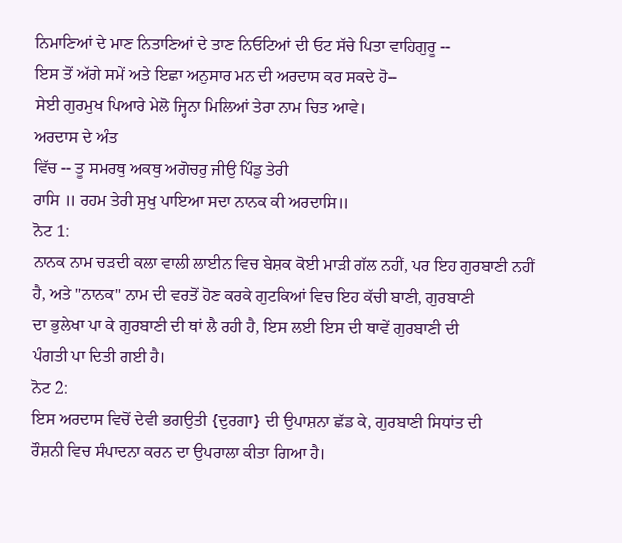ਨਿਮਾਣਿਆਂ ਦੇ ਮਾਣ ਨਿਤਾਣਿਆਂ ਦੇ ਤਾਣ ਨਿਓਟਿਆਂ ਦੀ ਓਟ ਸੱਚੇ ਪਿਤਾ ਵਾਹਿਗੁਰੂ --
ਇਸ ਤੋਂ ਅੱਗੇ ਸਮੇਂ ਅਤੇ ਇਛਾ ਅਨੁਸਾਰ ਮਨ ਦੀ ਅਰਦਾਸ ਕਰ ਸਕਦੇ ਹੋ--
ਸੇਈ ਗੁਰਮੁਖ ਪਿਆਰੇ ਮੇਲੋ ਜ੍ਹਿਨਾ ਮਿਲਿਆਂ ਤੇਰਾ ਨਾਮ ਚਿਤ ਆਵੇ।
ਅਰਦਾਸ ਦੇ ਅੰਤ
ਵਿੱਚ -- ਤੂ ਸਮਰਥੁ ਅਕਥੁ ਅਗੋਚਰੁ ਜੀਉ ਪਿੰਡੁ ਤੇਰੀ
ਰਾਸਿ ॥ ਰਹਮ ਤੇਰੀ ਸੁਖੁ ਪਾਇਆ ਸਦਾ ਨਾਨਕ ਕੀ ਅਰਦਾਸਿ॥
ਨੋਟ 1:
ਨਾਨਕ ਨਾਮ ਚੜਦੀ ਕਲਾ ਵਾਲੀ ਲਾਈਨ ਵਿਚ ਬੇਸ਼ਕ ਕੋਈ ਮਾੜੀ ਗੱਲ ਨਹੀਂ, ਪਰ ਇਹ ਗੁਰਬਾਣੀ ਨਹੀਂ
ਹੈ, ਅਤੇ "ਨਾਨਕ" ਨਾਮ ਦੀ ਵਰਤੋਂ ਹੋਣ ਕਰਕੇ ਗੁਟਕਿਆਂ ਵਿਚ ਇਹ ਕੱਚੀ ਬਾਣੀ, ਗੁਰਬਾਣੀ
ਦਾ ਭੁਲੇਖਾ ਪਾ ਕੇ ਗੁਰਬਾਣੀ ਦੀ ਥਾਂ ਲੈ ਰਹੀ ਹੈ, ਇਸ ਲਈ ਇਸ ਦੀ ਥਾਵੇਂ ਗੁਰਬਾਣੀ ਦੀ
ਪੰਗਤੀ ਪਾ ਦਿਤੀ ਗਈ ਹੈ।
ਨੋਟ 2:
ਇਸ ਅਰਦਾਸ ਵਿਚੋਂ ਦੇਵੀ ਭਗਉਤੀ {ਦੁਰਗਾ} ਦੀ ਉਪਾਸ਼ਨਾ ਛੱਡ ਕੇ, ਗੁਰਬਾਣੀ ਸਿਧਾਂਤ ਦੀ
ਰੌਸ਼ਨੀ ਵਿਚ ਸੰਪਾਦਨਾ ਕਰਨ ਦਾ ਉਪਰਾਲਾ ਕੀਤਾ ਗਿਆ ਹੈ।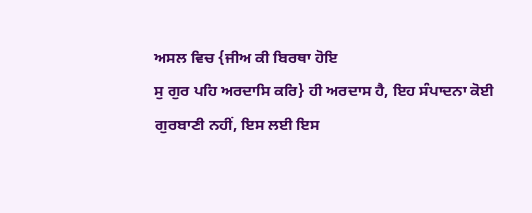ਅਸਲ ਵਿਚ {ਜੀਅ ਕੀ ਬਿਰਥਾ ਹੋਇ
ਸੁ ਗੁਰ ਪਹਿ ਅਰਦਾਸਿ ਕਰਿ} ਹੀ ਅਰਦਾਸ ਹੈ, ਇਹ ਸੰਪਾਦਨਾ ਕੋਈ
ਗੁਰਬਾਣੀ ਨਹੀਂ, ਇਸ ਲਈ ਇਸ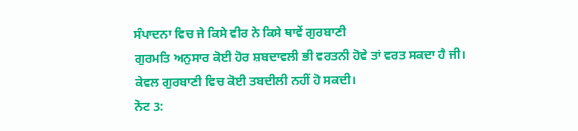ਸੰਪਾਦਨਾ ਵਿਚ ਜੇ ਕਿਸੇ ਵੀਰ ਨੇ ਕਿਸੇ ਥਾਵੇਂ ਗੁਰਬਾਣੀ
ਗੁਰਮਤਿ ਅਨੁਸਾਰ ਕੋਈ ਹੋਰ ਸ਼ਬਦਾਵਲੀ ਭੀ ਵਰਤਨੀ ਹੋਵੇ ਤਾਂ ਵਰਤ ਸਕਦਾ ਹੈ ਜੀ।
ਕੇਵਲ ਗੁਰਬਾਣੀ ਵਿਚ ਕੋਈ ਤਬਦੀਲੀ ਨਹੀਂ ਹੋ ਸਕਦੀ।
ਨੋਟ 3: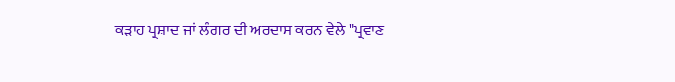ਕੜਾਹ ਪ੍ਰਸ਼ਾਦ ਜਾਂ ਲੰਗਰ ਦੀ ਅਰਦਾਸ ਕਰਨ ਵੇਲੇ "ਪ੍ਰਵਾਣ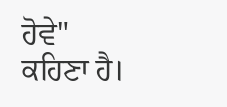ਹੋਵੇ"
ਕਹਿਣਾ ਹੈ।